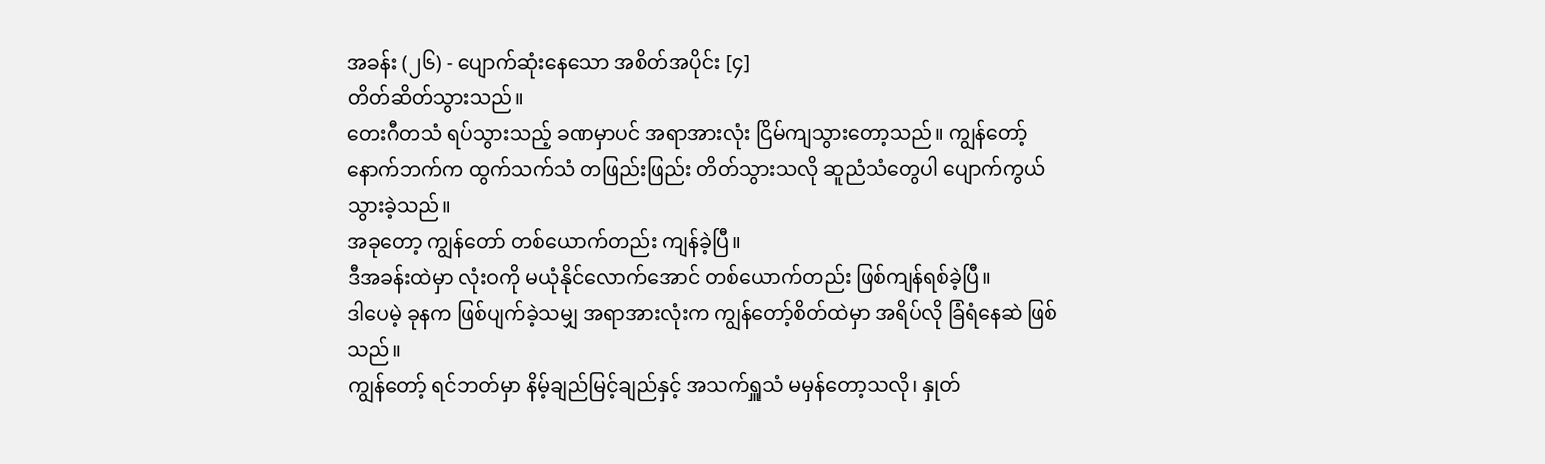အခန်း (၂၆) - ပျောက်ဆုံးနေသော အစိတ်အပိုင်း [၄]
တိတ်ဆိတ်သွားသည်။
တေးဂီတသံ ရပ်သွားသည့် ခဏမှာပင် အရာအားလုံး ငြိမ်ကျသွားတော့သည်။ ကျွန်တော့်နောက်ဘက်က ထွက်သက်သံ တဖြည်းဖြည်း တိတ်သွားသလို ဆူညံသံတွေပါ ပျောက်ကွယ်သွားခဲ့သည်။
အခုတော့ ကျွန်တော် တစ်ယောက်တည်း ကျန်ခဲ့ပြီ။
ဒီအခန်းထဲမှာ လုံးဝကို မယုံနိုင်လောက်အောင် တစ်ယောက်တည်း ဖြစ်ကျန်ရစ်ခဲ့ပြီ။
ဒါပေမဲ့ ခုနက ဖြစ်ပျက်ခဲ့သမျှ အရာအားလုံးက ကျွန်တော့်စိတ်ထဲမှာ အရိပ်လို ခြံရံနေဆဲ ဖြစ်သည်။
ကျွန်တော့် ရင်ဘတ်မှာ နိမ့်ချည်မြင့်ချည်နှင့် အသက်ရှူသံ မမှန်တော့သလို၊ နှုတ်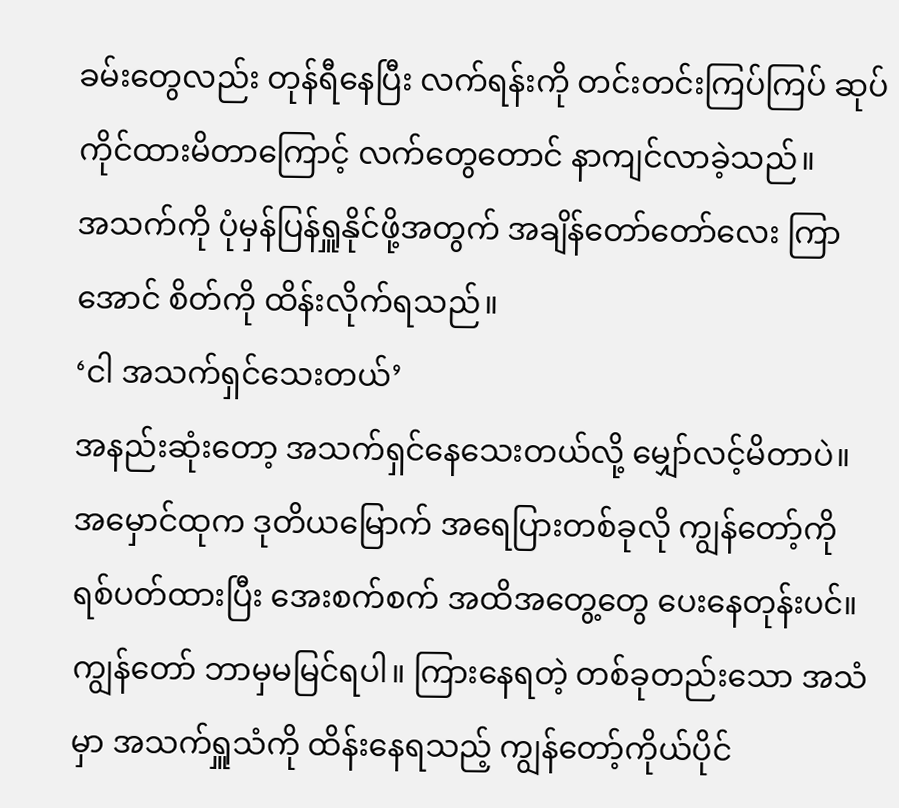ခမ်းတွေလည်း တုန်ရီနေပြီး လက်ရန်းကို တင်းတင်းကြပ်ကြပ် ဆုပ်ကိုင်ထားမိတာကြောင့် လက်တွေတောင် နာကျင်လာခဲ့သည်။
အသက်ကို ပုံမှန်ပြန်ရှူနိုင်ဖို့အတွက် အချိန်တော်တော်လေး ကြာအောင် စိတ်ကို ထိန်းလိုက်ရသည်။
‘ငါ အသက်ရှင်သေးတယ်’
အနည်းဆုံးတော့ အသက်ရှင်နေသေးတယ်လို့ မျှော်လင့်မိတာပဲ။
အမှောင်ထုက ဒုတိယမြောက် အရေပြားတစ်ခုလို ကျွန်တော့်ကို ရစ်ပတ်ထားပြီး အေးစက်စက် အထိအတွေ့တွေ ပေးနေတုန်းပင်။ ကျွန်တော် ဘာမှမမြင်ရပါ။ ကြားနေရတဲ့ တစ်ခုတည်းသော အသံမှာ အသက်ရှူသံကို ထိန်းနေရသည့် ကျွန်တော့်ကိုယ်ပိုင်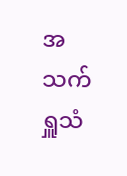အသက်ရှူသံ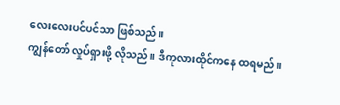လေးလေးပင်ပင်သာ ဖြစ်သည်။
ကျွန်တော် လှုပ်ရှားဖို့ လိုသည်။ ဒီကုလားထိုင်ကနေ ထရမည်။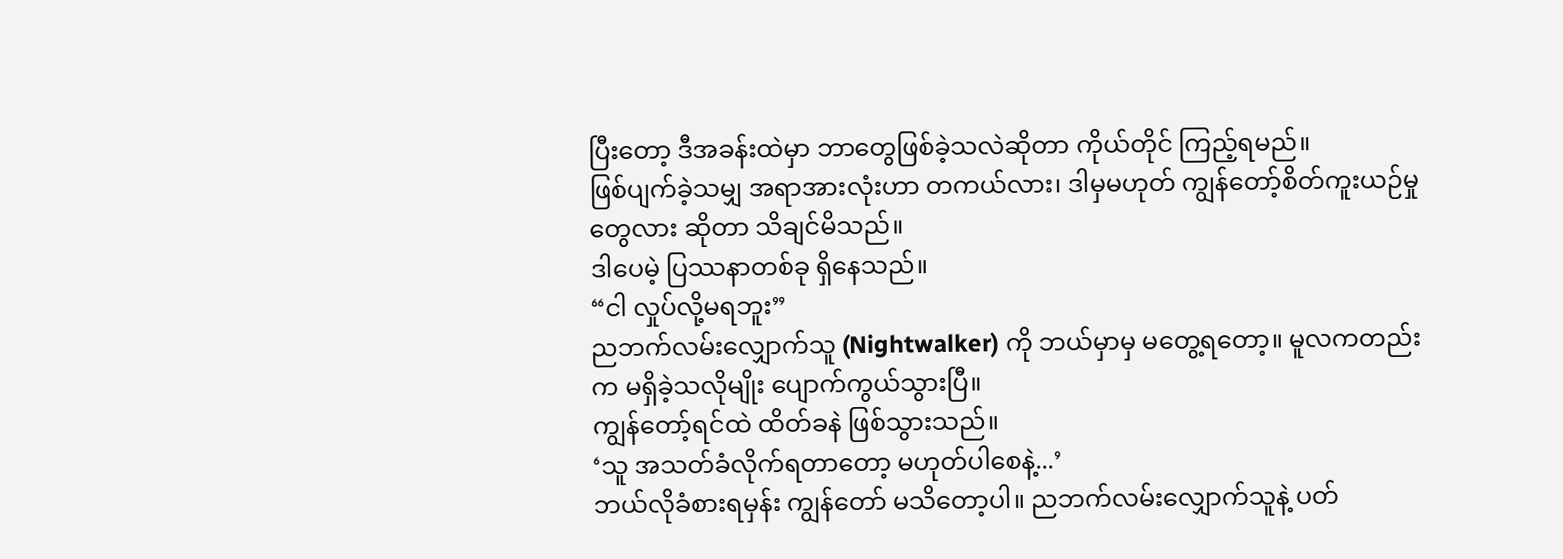ပြီးတော့ ဒီအခန်းထဲမှာ ဘာတွေဖြစ်ခဲ့သလဲဆိုတာ ကိုယ်တိုင် ကြည့်ရမည်။
ဖြစ်ပျက်ခဲ့သမျှ အရာအားလုံးဟာ တကယ်လား၊ ဒါမှမဟုတ် ကျွန်တော့်စိတ်ကူးယဉ်မှုတွေလား ဆိုတာ သိချင်မိသည်။
ဒါပေမဲ့ ပြဿနာတစ်ခု ရှိနေသည်။
“ငါ လှုပ်လို့မရဘူး”
ညဘက်လမ်းလျှောက်သူ (Nightwalker) ကို ဘယ်မှာမှ မတွေ့ရတော့။ မူလကတည်းက မရှိခဲ့သလိုမျိုး ပျောက်ကွယ်သွားပြီ။
ကျွန်တော့်ရင်ထဲ ထိတ်ခနဲ ဖြစ်သွားသည်။
‘သူ အသတ်ခံလိုက်ရတာတော့ မဟုတ်ပါစေနဲ့...’
ဘယ်လိုခံစားရမှန်း ကျွန်တော် မသိတော့ပါ။ ညဘက်လမ်းလျှောက်သူနဲ့ ပတ်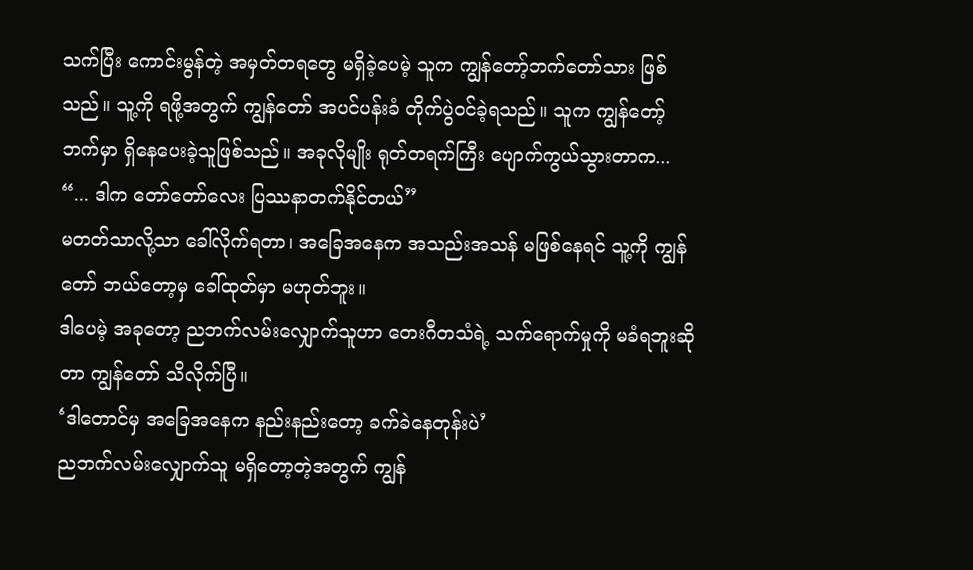သက်ပြီး ကောင်းမွန်တဲ့ အမှတ်တရတွေ မရှိခဲ့ပေမဲ့ သူက ကျွန်တော့်ဘက်တော်သား ဖြစ်သည်။ သူ့ကို ရဖို့အတွက် ကျွန်တော် အပင်ပန်းခံ တိုက်ပွဲဝင်ခဲ့ရသည်။ သူက ကျွန်တော့်ဘက်မှာ ရှိနေပေးခဲ့သူဖြစ်သည်။ အခုလိုမျိုး ရုတ်တရက်ကြီး ပျောက်ကွယ်သွားတာက...
“... ဒါက တော်တော်လေး ပြဿနာတက်နိုင်တယ်”
မတတ်သာလို့သာ ခေါ်လိုက်ရတာ၊ အခြေအနေက အသည်းအသန် မဖြစ်နေရင် သူ့ကို ကျွန်တော် ဘယ်တော့မှ ခေါ်ထုတ်မှာ မဟုတ်ဘူး။
ဒါပေမဲ့ အခုတော့ ညဘက်လမ်းလျှောက်သူဟာ တေးဂီတသံရဲ့ သက်ရောက်မှုကို မခံရဘူးဆိုတာ ကျွန်တော် သိလိုက်ပြီ။
‘ဒါတောင်မှ အခြေအနေက နည်းနည်းတော့ ခက်ခဲနေတုန်းပဲ’
ညဘက်လမ်းလျှောက်သူ မရှိတော့တဲ့အတွက် ကျွန်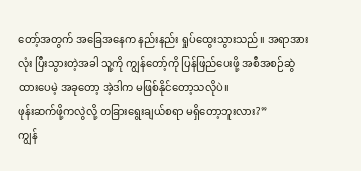တော့်အတွက် အခြေအနေက နည်းနည်း ရှုပ်ထွေးသွားသည်။ အရာအားလုံး ပြီးသွားတဲ့အခါ သူ့ကို ကျွန်တော့်ကို ပြန်ဖြည်ပေးဖို့ အစီအစဉ်ဆွဲထားပေမဲ့ အခုတော့ အဲ့ဒါက မဖြစ်နိုင်တော့သလိုပဲ။
ဖုန်းဆက်ဖို့ကလွဲလို့ တခြားရွေးချယ်စရာ မရှိတော့ဘူးလား?”
ကျွန်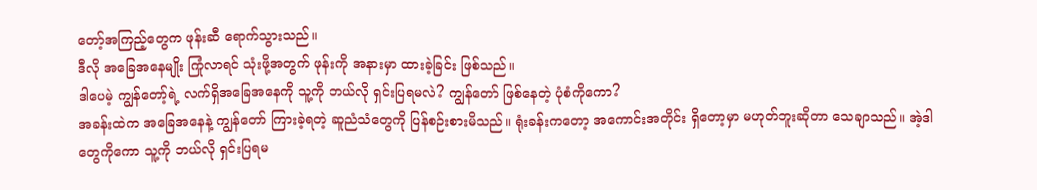တော့်အကြည့်တွေက ဖုန်းဆီ ရောက်သွားသည်။
ဒီလို အခြေအနေမျိုး ကြုံလာရင် သုံးဖို့အတွက် ဖုန်းကို အနားမှာ ထားခဲ့ခြင်း ဖြစ်သည်။
ဒါပေမဲ့ ကျွန်တော့်ရဲ့ လက်ရှိအခြေအနေကို သူ့ကို ဘယ်လို ရှင်းပြရမလဲ? ကျွန်တော် ဖြစ်နေတဲ့ ပုံစံကိုကော?
အခန်းထဲက အခြေအနေနဲ့ ကျွန်တော် ကြားခဲ့ရတဲ့ ဆူညံသံတွေကို ပြန်စဉ်းစားမိသည်။ ရုံးခန်းကတော့ အကောင်းအတိုင်း ရှိတော့မှာ မဟုတ်ဘူးဆိုတာ သေချာသည်။ အဲ့ဒါတွေကိုကော သူ့ကို ဘယ်လို ရှင်းပြရမ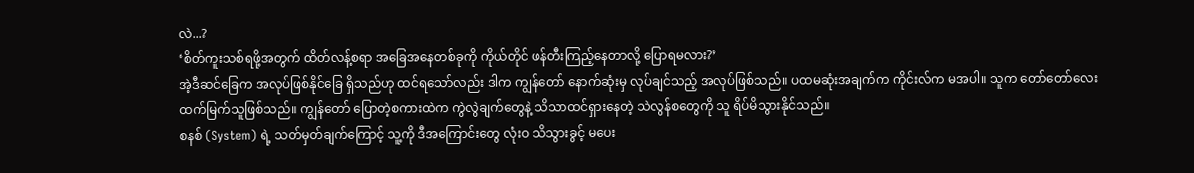လဲ...?
‘စိတ်ကူးသစ်ရဖို့အတွက် ထိတ်လန့်စရာ အခြေအနေတစ်ခုကို ကိုယ်တိုင် ဖန်တီးကြည့်နေတာလို့ ပြောရမလား?’
အဲ့ဒီဆင်ခြေက အလုပ်ဖြစ်နိုင်ခြေ ရှိသည်ဟု ထင်ရသော်လည်း ဒါက ကျွန်တော် နောက်ဆုံးမှ လုပ်ချင်သည့် အလုပ်ဖြစ်သည်။ ပထမဆုံးအချက်က ကိုင်းလ်က မအပါ။ သူက တော်တော်လေး ထက်မြက်သူဖြစ်သည်။ ကျွန်တော် ပြောတဲ့စကားထဲက ကွဲလွဲချက်တွေနဲ့ သိသာထင်ရှားနေတဲ့ သဲလွန်စတွေကို သူ ရိပ်မိသွားနိုင်သည်။
စနစ် (System) ရဲ့ သတ်မှတ်ချက်ကြောင့် သူ့ကို ဒီအကြောင်းတွေ လုံးဝ သိသွားခွင့် မပေး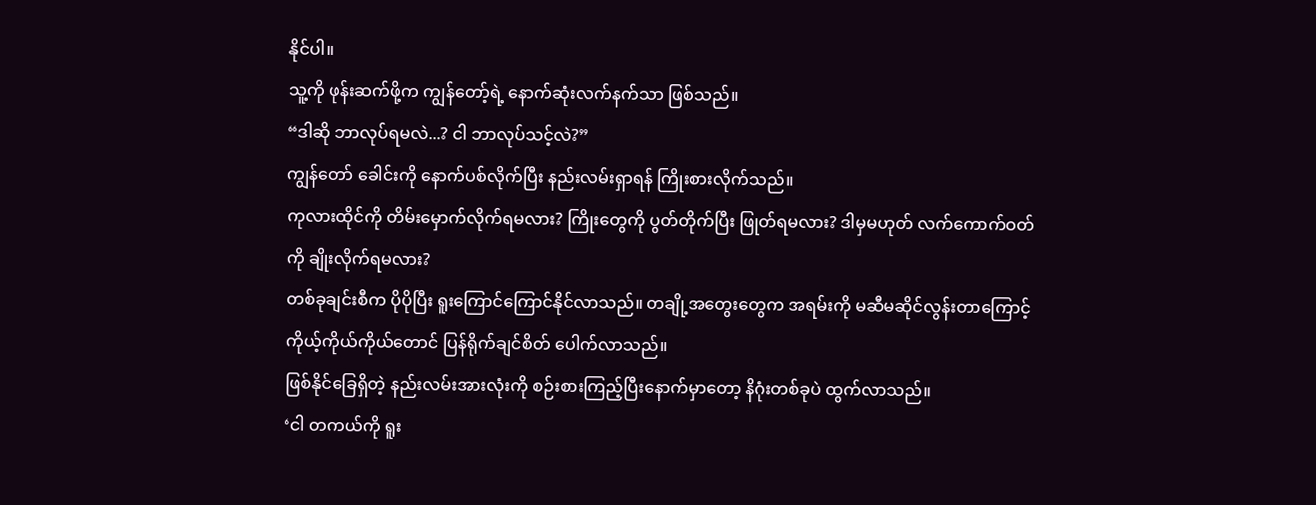နိုင်ပါ။
သူ့ကို ဖုန်းဆက်ဖို့က ကျွန်တော့်ရဲ့ နောက်ဆုံးလက်နက်သာ ဖြစ်သည်။
“ဒါဆို ဘာလုပ်ရမလဲ...? ငါ ဘာလုပ်သင့်လဲ?”
ကျွန်တော် ခေါင်းကို နောက်ပစ်လိုက်ပြီး နည်းလမ်းရှာရန် ကြိုးစားလိုက်သည်။
ကုလားထိုင်ကို တိမ်းမှောက်လိုက်ရမလား? ကြိုးတွေကို ပွတ်တိုက်ပြီး ဖြုတ်ရမလား? ဒါမှမဟုတ် လက်ကောက်ဝတ်ကို ချိုးလိုက်ရမလား?
တစ်ခုချင်းစီက ပိုပိုပြီး ရူးကြောင်ကြောင်နိုင်လာသည်။ တချို့အတွေးတွေက အရမ်းကို မဆီမဆိုင်လွန်းတာကြောင့် ကိုယ့်ကိုယ်ကိုယ်တောင် ပြန်ရိုက်ချင်စိတ် ပေါက်လာသည်။
ဖြစ်နိုင်ခြေရှိတဲ့ နည်းလမ်းအားလုံးကို စဉ်းစားကြည့်ပြီးနောက်မှာတော့ နိဂုံးတစ်ခုပဲ ထွက်လာသည်။
‘ငါ တကယ်ကို ရူး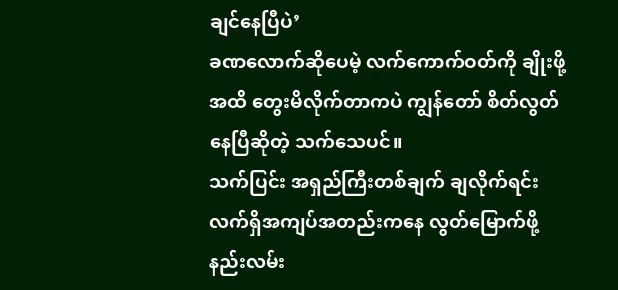ချင်နေပြီပဲ’
ခဏလောက်ဆိုပေမဲ့ လက်ကောက်ဝတ်ကို ချိုးဖို့အထိ တွေးမိလိုက်တာကပဲ ကျွန်တော် စိတ်လွတ်နေပြီဆိုတဲ့ သက်သေပင်။
သက်ပြင်း အရှည်ကြီးတစ်ချက် ချလိုက်ရင်း လက်ရှိအကျပ်အတည်းကနေ လွတ်မြောက်ဖို့ နည်းလမ်း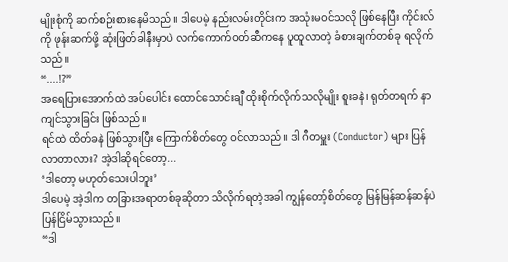မျိုးစုံကို ဆက်စဉ်းစားနေမိသည်။ ဒါပေမဲ့ နည်းလမ်းတိုင်းက အသုံးမဝင်သလို ဖြစ်နေပြီး ကိုင်းလ်ကို ဖုန်းဆက်ဖို့ ဆုံးဖြတ်ခါနီးမှာပဲ လက်ကောက်ဝတ်ဆီကနေ ပူထူလာတဲ့ ခံစားချက်တစ်ခု ရလိုက်သည်။
“....!?”
အရေပြားအောက်ထဲ အပ်ပေါင်း ထောင်သောင်းချီ ထိုးစိုက်လိုက်သလိုမျိုး စူးခနဲ၊ ရုတ်တရက် နာကျင်သွားခြင်း ဖြစ်သည်။
ရင်ထဲ ထိတ်ခနဲ ဖြစ်သွားပြီး ကြောက်စိတ်တွေ ဝင်လာသည်။ ဒါ ဂီတမှူး (Conductor) များ ပြန်လာတာလား? အဲ့ဒါဆိုရင်တော့...
‘ဒါတော့ မဟုတ်သေးပါဘူး’
ဒါပေမဲ့ အဲ့ဒါက တခြားအရာတစ်ခုဆိုတာ သိလိုက်ရတဲ့အခါ ကျွန်တော့်စိတ်တွေ မြန်မြန်ဆန်ဆန်ပဲ ပြန်ငြိမ်သွားသည်။
“ဒါ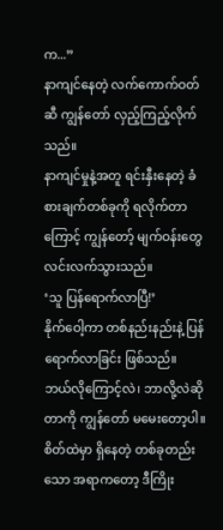က...”
နာကျင်နေတဲ့ လက်ကောက်ဝတ်ဆီ ကျွန်တော် လှည့်ကြည့်လိုက်သည်။
နာကျင်မှုနဲ့အတူ ရင်းနှီးနေတဲ့ ခံစားချက်တစ်ခုကို ရလိုက်တာကြောင့် ကျွန်တော့် မျက်ဝန်းတွေ လင်းလက်သွားသည်။
‘သူ ပြန်ရောက်လာပြီ!’
နိုက်ဝေါ့ကာ တစ်နည်းနည်းနဲ့ ပြန်ရောက်လာခြင်း ဖြစ်သည်။
ဘယ်လိုကြောင့်လဲ၊ ဘာလို့လဲဆိုတာကို ကျွန်တော် မမေးတော့ပါ။ စိတ်ထဲမှာ ရှိနေတဲ့ တစ်ခုတည်းသော အရာကတော့ ဒီကြိုး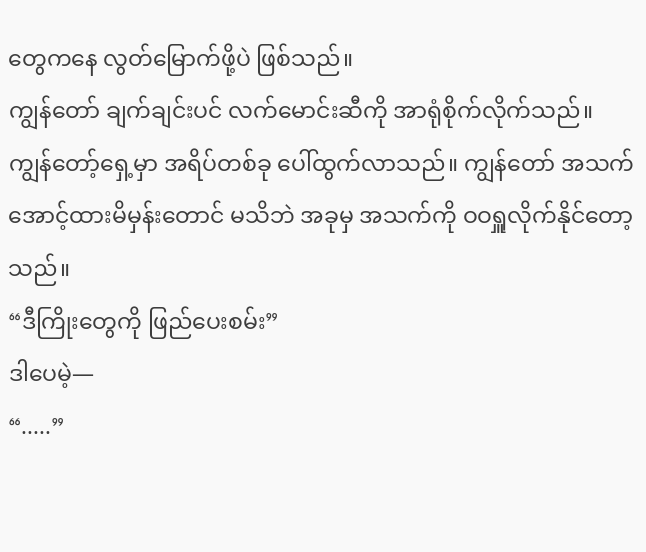တွေကနေ လွတ်မြောက်ဖို့ပဲ ဖြစ်သည်။
ကျွန်တော် ချက်ချင်းပင် လက်မောင်းဆီကို အာရုံစိုက်လိုက်သည်။
ကျွန်တော့်ရှေ့မှာ အရိပ်တစ်ခု ပေါ်ထွက်လာသည်။ ကျွန်တော် အသက်အောင့်ထားမိမှန်းတောင် မသိဘဲ အခုမှ အသက်ကို ဝဝရှူလိုက်နိုင်တော့သည်။
“ဒီကြိုးတွေကို ဖြည်ပေးစမ်း”
ဒါပေမဲ့—
“.....”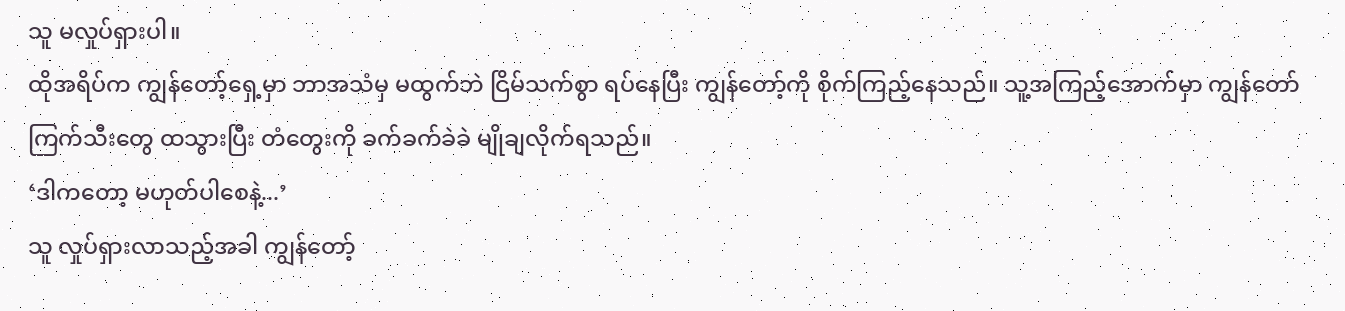သူ မလှုပ်ရှားပါ။
ထိုအရိပ်က ကျွန်တော့်ရှေ့မှာ ဘာအသံမှ မထွက်ဘဲ ငြိမ်သက်စွာ ရပ်နေပြီး ကျွန်တော့်ကို စိုက်ကြည့်နေသည်။ သူ့အကြည့်အောက်မှာ ကျွန်တော် ကြက်သီးတွေ ထသွားပြီး တံတွေးကို ခက်ခက်ခဲခဲ မျိုချလိုက်ရသည်။
‘ဒါကတော့ မဟုတ်ပါစေနဲ့...’
သူ လှုပ်ရှားလာသည့်အခါ ကျွန်တော့်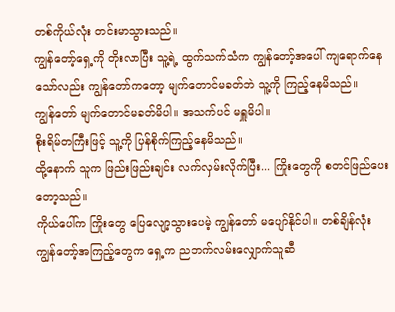တစ်ကိုယ်လုံး တင်းမာသွားသည်။
ကျွန်တော့်ရှေ့ကို တိုးလာပြီး သူ့ရဲ့ ထွက်သက်သံက ကျွန်တော့်အပေါ် ကျရောက်နေသော်လည်း ကျွန်တော်ကတော့ မျက်တောင်မခတ်ဘဲ သူ့ကို ကြည့်နေမိသည်။
ကျွန်တော် မျက်တောင်မခတ်မိပါ။ အသက်ပင် မရှူမိပါ။
စိုးရိမ်တကြီးဖြင့် သူ့ကို ပြန်စိုက်ကြည့်နေမိသည်။
ထို့နောက် သူက ဖြည်းဖြည်းချင်း လက်လှမ်းလိုက်ပြီး... ကြိုးတွေကို စတင်ဖြည်ပေးတော့သည်။
ကိုယ်ပေါ်က ကြိုးတွေ ပြေလျော့သွားပေမဲ့ ကျွန်တော် မပျော်နိုင်ပါ။ တစ်ချိန်လုံး ကျွန်တော့်အကြည့်တွေက ရှေ့က ညဘက်လမ်းလျှောက်သူဆီ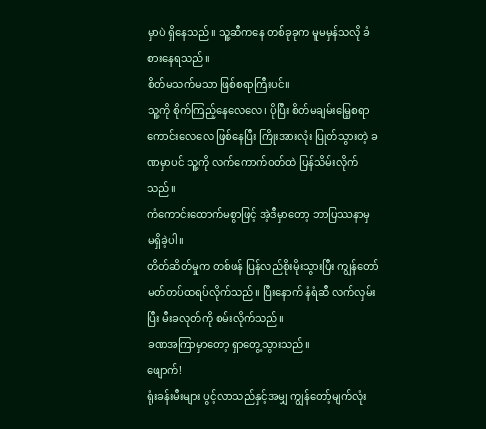မှာပဲ ရှိနေသည်။ သူ့ဆီကနေ တစ်ခုခုက မူမမှန်သလို ခံစားနေရသည်။
စိတ်မသက်မသာ ဖြစ်စရာကြီးပင်။
သူ့ကို စိုက်ကြည့်နေလေလေ၊ ပိုပြီး စိတ်မချမ်းမြေ့စရာ ကောင်းလေလေ ဖြစ်နေပြီး ကြိုးအားလုံး ပြုတ်သွားတဲ့ ခဏမှာပင် သူ့ကို လက်ကောက်ဝတ်ထဲ ပြန်သိမ်းလိုက်သည်။
ကံကောင်းထောက်မစွာဖြင့် အဲ့ဒီမှာတော့ ဘာပြဿနာမှ မရှိခဲ့ပါ။
တိတ်ဆိတ်မှုက တစ်ဖန် ပြန်လည်စိုးမိုးသွားပြီး ကျွန်တော် မတ်တပ်ထရပ်လိုက်သည်။ ပြီးနောက် နံရံဆီ လက်လှမ်းပြီး မီးခလုတ်ကို စမ်းလိုက်သည်။
ခဏအကြာမှာတော့ ရှာတွေ့သွားသည်။
ဖျောက်!
ရုံးခန်းမီးများ ပွင့်လာသည်နှင့်အမျှ ကျွန်တော့်မျက်လုံး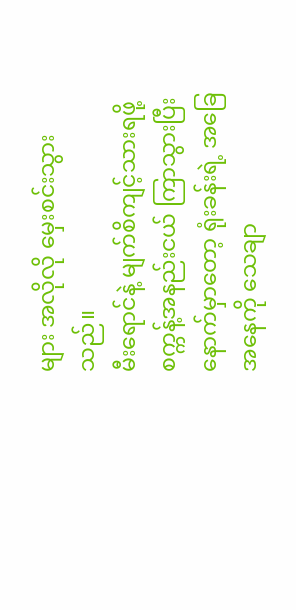များ အလိုလို မှေးစင်းသွားသည်။
မီးရောင်နဲ့ မျက်စိကျင့်သားရဖို့ စက္ကန့်အနည်းငယ် ကြာသွားပြီးနောက်မှာတော့ ရုံးခန်းရဲ့ အခြေအနေကို သေချာ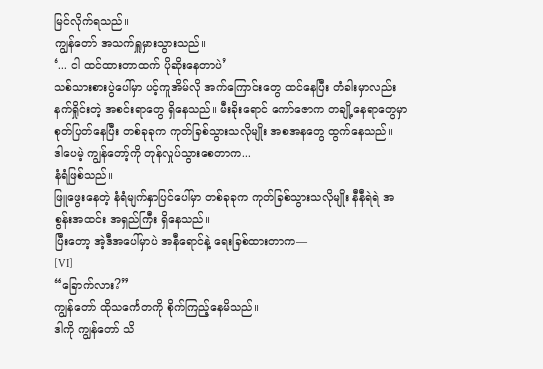မြင်လိုက်ရသည်။
ကျွန်တော် အသက်ရှူမှားသွားသည်။
‘... ငါ ထင်ထားတာထက် ပိုဆိုးနေတာပဲ’
သစ်သားစားပွဲပေါ်မှာ ပင့်ကူအိမ်လို အက်ကြောင်းတွေ ထင်နေပြီး တံခါးမှာလည်း နက်ရှိုင်းတဲ့ အစင်းရာတွေ ရှိနေသည်။ မီးခိုးရောင် ကော်ဇောက တချို့နေရာတွေမှာ စုတ်ပြတ်နေပြီး တစ်ခုခုက ကုတ်ခြစ်သွားသလိုမျိုး အစအနတွေ ထွက်နေသည်။
ဒါပေမဲ့ ကျွန်တော့်ကို တုန်လှုပ်သွားစေတာက...
နံရံဖြစ်သည်။
ဖြူဖွေးနေတဲ့ နံရံမျက်နှာပြင်ပေါ်မှာ တစ်ခုခုက ကုတ်ခြစ်သွားသလိုမျိုး နီနီရဲရဲ အစွန်းအထင်း အရှည်ကြီး ရှိနေသည်။
ပြီးတော့ အဲ့ဒီအပေါ်မှာပဲ အနီရောင်နဲ့ ရေးခြစ်ထားတာက—
[VI]
“ခြောက်လား?”
ကျွန်တော် ထိုသင်္ကေတကို စိုက်ကြည့်နေမိသည်။
ဒါကို ကျွန်တော် သိ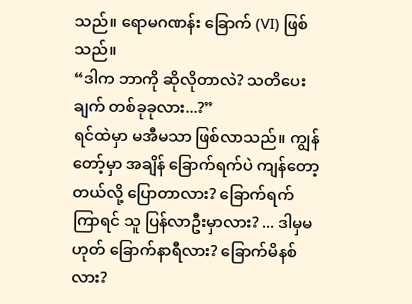သည်။ ရောမဂဏန်း ခြောက် (VI) ဖြစ်သည်။
“ဒါက ဘာကို ဆိုလိုတာလဲ? သတိပေးချက် တစ်ခုခုလား...?”
ရင်ထဲမှာ မအီမသာ ဖြစ်လာသည်။ ကျွန်တော့်မှာ အချိန် ခြောက်ရက်ပဲ ကျန်တော့တယ်လို့ ပြောတာလား? ခြောက်ရက်ကြာရင် သူ ပြန်လာဦးမှာလား? ... ဒါမှမဟုတ် ခြောက်နာရီလား? ခြောက်မိနစ်လား?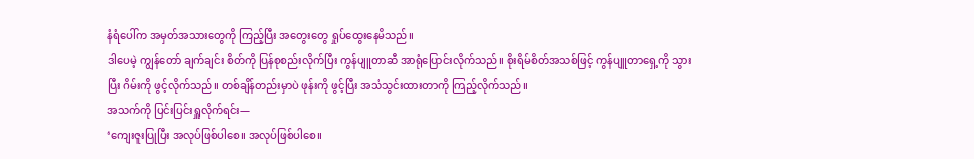နံရံပေါ်က အမှတ်အသားတွေကို ကြည့်ပြီး အတွေးတွေ ရှုပ်ထွေးနေမိသည်။
ဒါပေမဲ့ ကျွန်တော် ချက်ချင်း စိတ်ကို ပြန်စုစည်းလိုက်ပြီး ကွန်ပျူတာဆီ အာရုံပြောင်းလိုက်သည်။ စိုးရိမ်စိတ်အသစ်ဖြင့် ကွန်ပျူတာရှေ့ကို သွားပြီး ဂိမ်းကို ဖွင့်လိုက်သည်။ တစ်ချိန်တည်းမှာပဲ ဖုန်းကို ဖွင့်ပြီး အသံသွင်းထားတာကို ကြည့်လိုက်သည်။
အသက်ကို ပြင်းပြင်းရှူလိုက်ရင်း—
‘ကျေးဇူးပြုပြီး အလုပ်ဖြစ်ပါစေ။ အလုပ်ဖြစ်ပါစေ။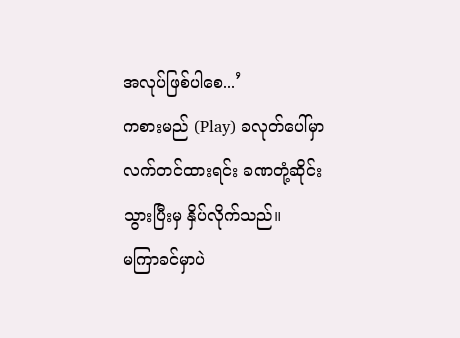အလုပ်ဖြစ်ပါစေ...’
ကစားမည် (Play) ခလုတ်ပေါ်မှာ လက်တင်ထားရင်း ခဏတုံ့ဆိုင်းသွားပြီးမှ နှိပ်လိုက်သည်။
မကြာခင်မှာပဲ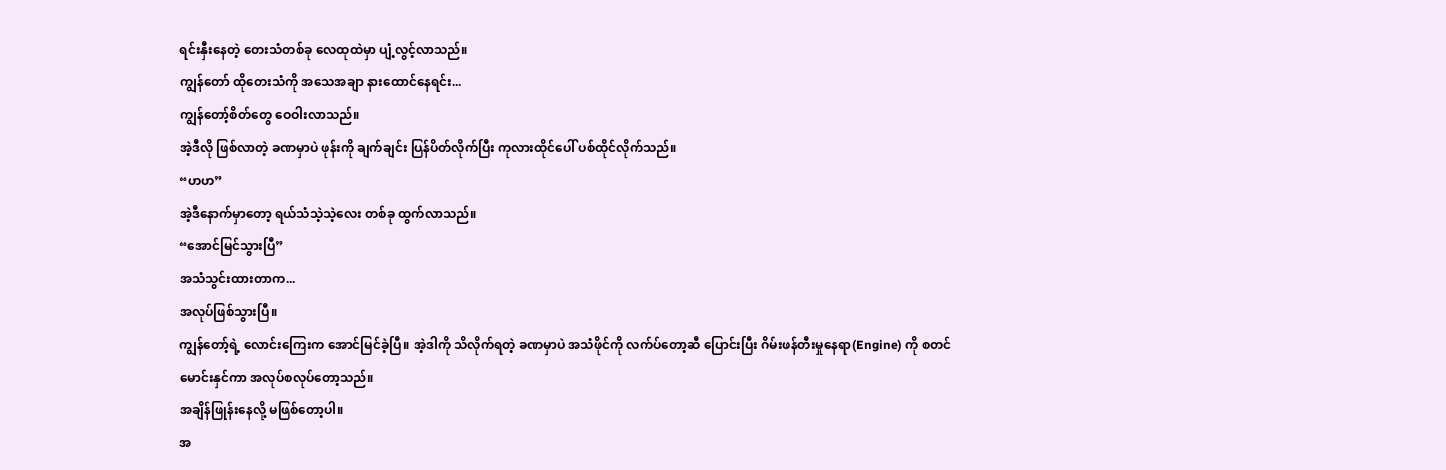ရင်းနှီးနေတဲ့ တေးသံတစ်ခု လေထုထဲမှာ ပျံ့လွင့်လာသည်။
ကျွန်တော် ထိုတေးသံကို အသေအချာ နားထောင်နေရင်း...
ကျွန်တော့်စိတ်တွေ ဝေဝါးလာသည်။
အဲ့ဒီလို ဖြစ်လာတဲ့ ခဏမှာပဲ ဖုန်းကို ချက်ချင်း ပြန်ပိတ်လိုက်ပြီး ကုလားထိုင်ပေါ် ပစ်ထိုင်လိုက်သည်။
“ဟဟ”
အဲ့ဒီနောက်မှာတော့ ရယ်သံသဲ့သဲ့လေး တစ်ခု ထွက်လာသည်။
“အောင်မြင်သွားပြီ”
အသံသွင်းထားတာက...
အလုပ်ဖြစ်သွားပြီ။
ကျွန်တော့်ရဲ့ လောင်းကြေးက အောင်မြင်ခဲ့ပြီ။ အဲ့ဒါကို သိလိုက်ရတဲ့ ခဏမှာပဲ အသံဖိုင်ကို လက်ပ်တော့ဆီ ပြောင်းပြီး ဂိမ်းဖန်တီးမှုနေရာ(Engine) ကို စတင် မောင်းနှင်ကာ အလုပ်စလုပ်တော့သည်။
အချိန်ဖြုန်းနေလို့ မဖြစ်တော့ပါ။
အ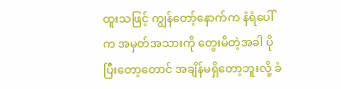ထူးသဖြင့် ကျွန်တော့်နောက်က နံရံပေါ်က အမှတ်အသားကို တွေးမိတဲ့အခါ ပိုပြီးတော့တောင် အချိန်မရှိတော့ဘူးလို့ ခံ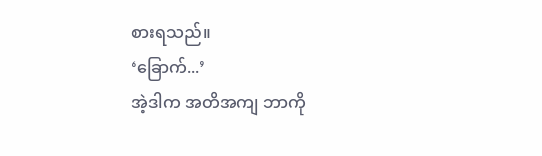စားရသည်။
‘ခြောက်...’
အဲ့ဒါက အတိအကျ ဘာကို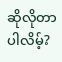ဆိုလိုတာပါလိမ့်?